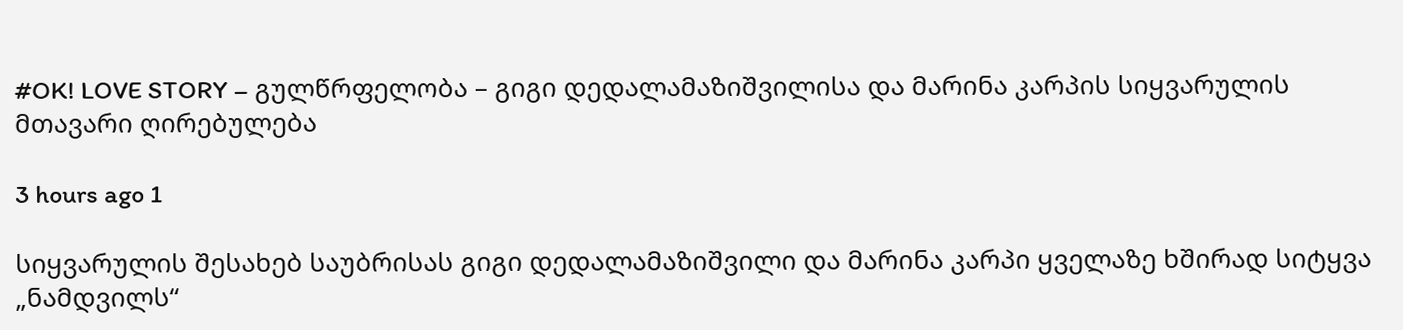#OK! LOVE STORY – გულწრფელობა – გიგი დედალამაზიშვილისა და მარინა კარპის სიყვარულის მთავარი ღირებულება

3 hours ago 1

სიყვარულის შესახებ საუბრისას გიგი დედალამაზიშვილი და მარინა კარპი ყველაზე ხშირად სიტყვა „ნამდვილს“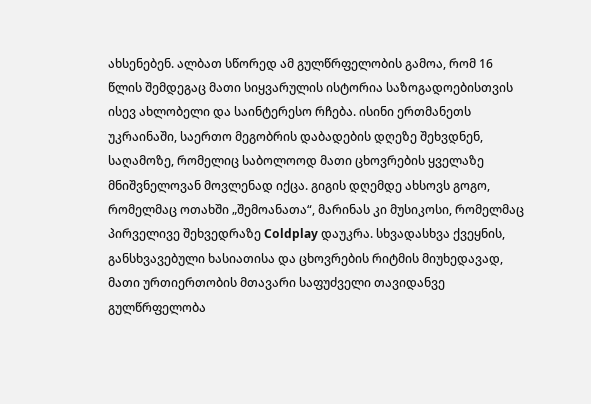ახსენებენ. ალბათ სწორედ ამ გულწრფელობის გამოა, რომ 16 წლის შემდეგაც მათი სიყვარულის ისტორია საზოგადოებისთვის ისევ ახლობელი და საინტერესო რჩება. ისინი ერთმანეთს უკრაინაში, საერთო მეგობრის დაბადების დღეზე შეხვდნენ, საღამოზე, რომელიც საბოლოოდ მათი ცხოვრების ყველაზე მნიშვნელოვან მოვლენად იქცა. გიგის დღემდე ახსოვს გოგო, რომელმაც ოთახში „შემოანათა“, მარინას კი მუსიკოსი, რომელმაც პირველივე შეხვედრაზე Coldplay დაუკრა. სხვადასხვა ქვეყნის, განსხვავებული ხასიათისა და ცხოვრების რიტმის მიუხედავად, მათი ურთიერთობის მთავარი საფუძველი თავიდანვე გულწრფელობა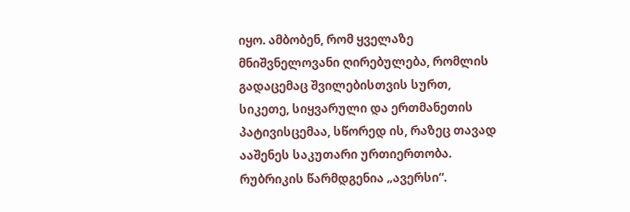იყო. ამბობენ, რომ ყველაზე მნიშვნელოვანი ღირებულება, რომლის გადაცემაც შვილებისთვის სურთ, სიკეთე, სიყვარული და ერთმანეთის პატივისცემაა, სწორედ ის, რაზეც თავად ააშენეს საკუთარი ურთიერთობა. რუბრიკის წარმდგენია „ავერსი“.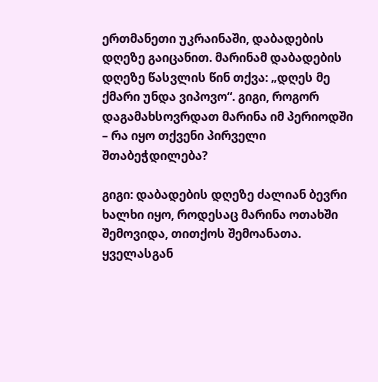ერთმანეთი უკრაინაში, დაბადების დღეზე გაიცანით. მარინამ დაბადების დღეზე წასვლის წინ თქვა: „დღეს მე ქმარი უნდა ვიპოვო“. გიგი, როგორ დაგამახსოვრდათ მარინა იმ პერიოდში – რა იყო თქვენი პირველი შთაბეჭდილება?

გიგი: დაბადების დღეზე ძალიან ბევრი ხალხი იყო, როდესაც მარინა ოთახში შემოვიდა, თითქოს შემოანათა. ყველასგან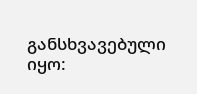განსხვავებული იყო: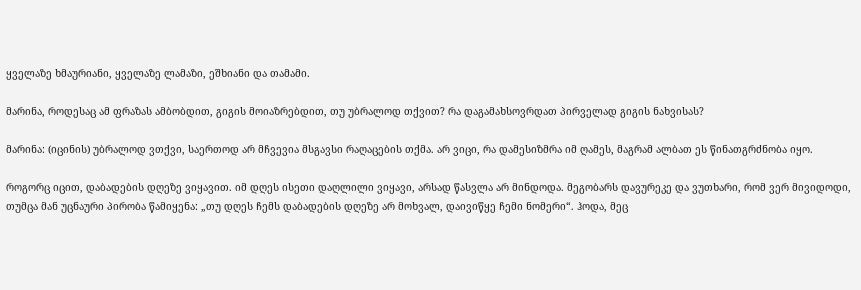ყველაზე ხმაურიანი, ყველაზე ლამაზი, ეშხიანი და თამამი.

მარინა, როდესაც ამ ფრაზას ამბობდით, გიგის მოიაზრებდით, თუ უბრალოდ თქვით? რა დაგამახსოვრდათ პირველად გიგის ნახვისას?

მარინა: (იცინის) უბრალოდ ვთქვი, საერთოდ არ მჩვევია მსგავსი რაღაცების თქმა. არ ვიცი, რა დამესიზმრა იმ ღამეს, მაგრამ ალბათ ეს წინათგრძნობა იყო.

როგორც იცით, დაბადების დღეზე ვიყავით. იმ დღეს ისეთი დაღლილი ვიყავი, არსად წასვლა არ მინდოდა. მეგობარს დავურეკე და ვუთხარი, რომ ვერ მივიდოდი, თუმცა მან უცნაური პირობა წამიყენა: „თუ დღეს ჩემს დაბადების დღეზე არ მოხვალ, დაივიწყე ჩემი ნომერი“. ჰოდა, მეც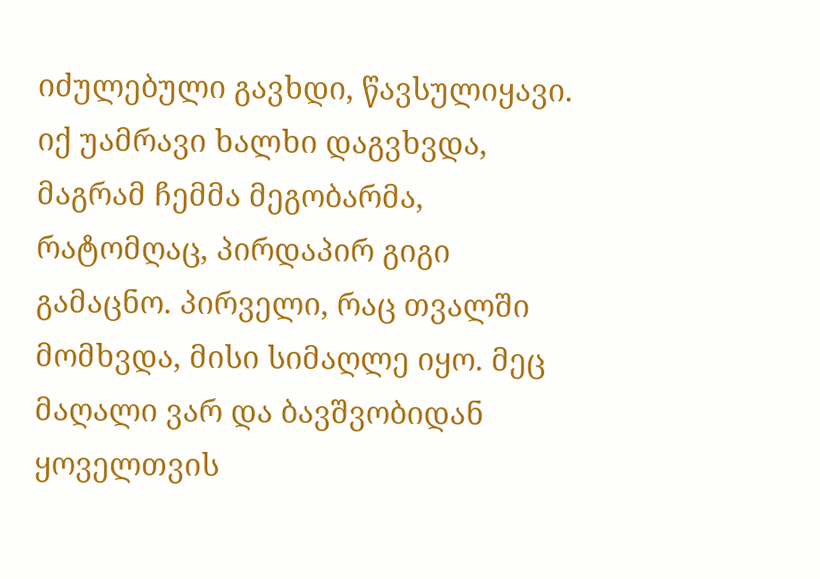იძულებული გავხდი, წავსულიყავი. იქ უამრავი ხალხი დაგვხვდა, მაგრამ ჩემმა მეგობარმა, რატომღაც, პირდაპირ გიგი გამაცნო. პირველი, რაც თვალში მომხვდა, მისი სიმაღლე იყო. მეც მაღალი ვარ და ბავშვობიდან ყოველთვის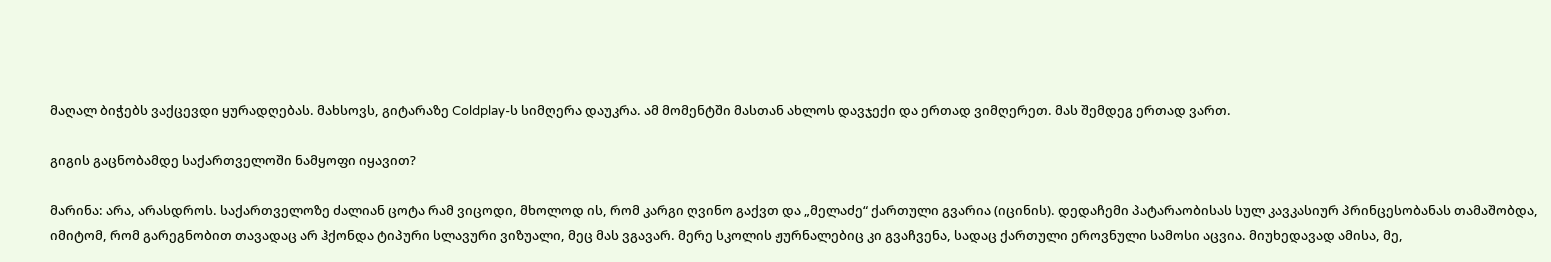მაღალ ბიჭებს ვაქცევდი ყურადღებას. მახსოვს, გიტარაზე Coldplay-ს სიმღერა დაუკრა. ამ მომენტში მასთან ახლოს დავჯექი და ერთად ვიმღერეთ. მას შემდეგ ერთად ვართ.

გიგის გაცნობამდე საქართველოში ნამყოფი იყავით?

მარინა: არა, არასდროს. საქართველოზე ძალიან ცოტა რამ ვიცოდი, მხოლოდ ის, რომ კარგი ღვინო გაქვთ და „მელაძე“ ქართული გვარია (იცინის). დედაჩემი პატარაობისას სულ კავკასიურ პრინცესობანას თამაშობდა, იმიტომ, რომ გარეგნობით თავადაც არ ჰქონდა ტიპური სლავური ვიზუალი, მეც მას ვგავარ. მერე სკოლის ჟურნალებიც კი გვაჩვენა, სადაც ქართული ეროვნული სამოსი აცვია. მიუხედავად ამისა, მე,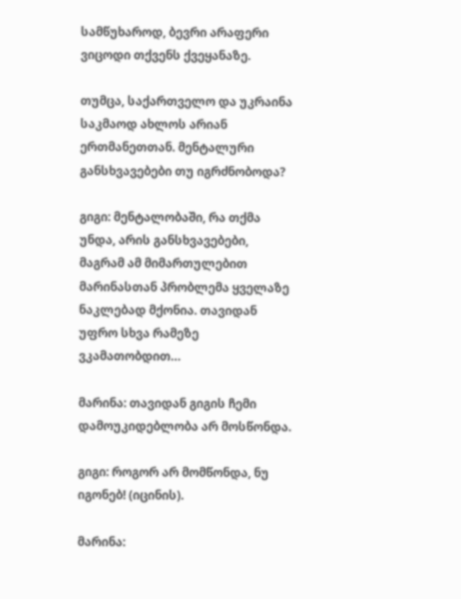სამწუხაროდ, ბევრი არაფერი ვიცოდი თქვენს ქვეყანაზე.

თუმცა, საქართველო და უკრაინა საკმაოდ ახლოს არიან ერთმანეთთან. მენტალური განსხვავებები თუ იგრძნობოდა?

გიგი: მენტალობაში, რა თქმა უნდა, არის განსხვავებები, მაგრამ ამ მიმართულებით მარინასთან პრობლემა ყველაზე ნაკლებად მქონია. თავიდან უფრო სხვა რამეზე ვკამათობდით…

მარინა: თავიდან გიგის ჩემი დამოუკიდებლობა არ მოსწონდა.

გიგი: როგორ არ მომწონდა, ნუ იგონებ! (იცინის).

მარინა: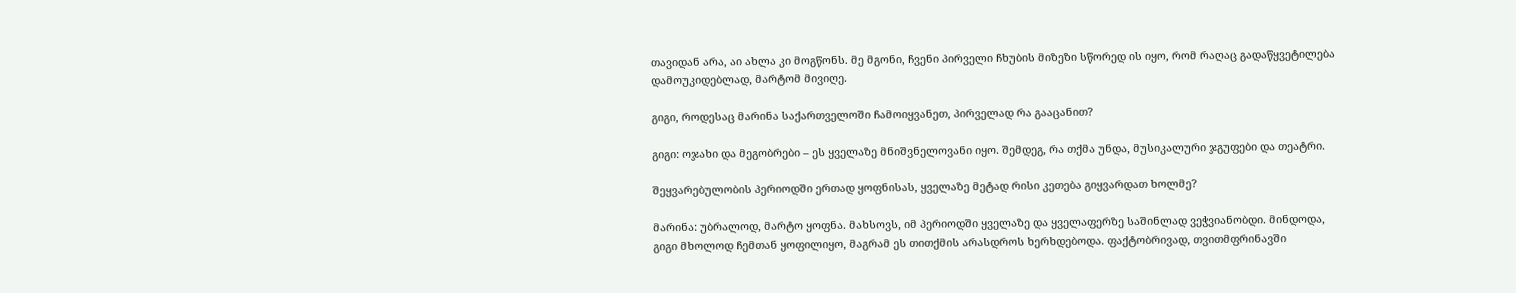თავიდან არა, აი ახლა კი მოგწონს. მე მგონი, ჩვენი პირველი ჩხუბის მიზეზი სწორედ ის იყო, რომ რაღაც გადაწყვეტილება დამოუკიდებლად, მარტომ მივიღე.

გიგი, როდესაც მარინა საქართველოში ჩამოიყვანეთ, პირველად რა გააცანით?

გიგი: ოჯახი და მეგობრები – ეს ყველაზე მნიშვნელოვანი იყო. შემდეგ, რა თქმა უნდა, მუსიკალური ჯგუფები და თეატრი.

შეყვარებულობის პერიოდში ერთად ყოფნისას, ყველაზე მეტად რისი კეთება გიყვარდათ ხოლმე?

მარინა: უბრალოდ, მარტო ყოფნა. მახსოვს, იმ პერიოდში ყველაზე და ყველაფერზე საშინლად ვეჭვიანობდი. მინდოდა, გიგი მხოლოდ ჩემთან ყოფილიყო, მაგრამ ეს თითქმის არასდროს ხერხდებოდა. ფაქტობრივად, თვითმფრინავში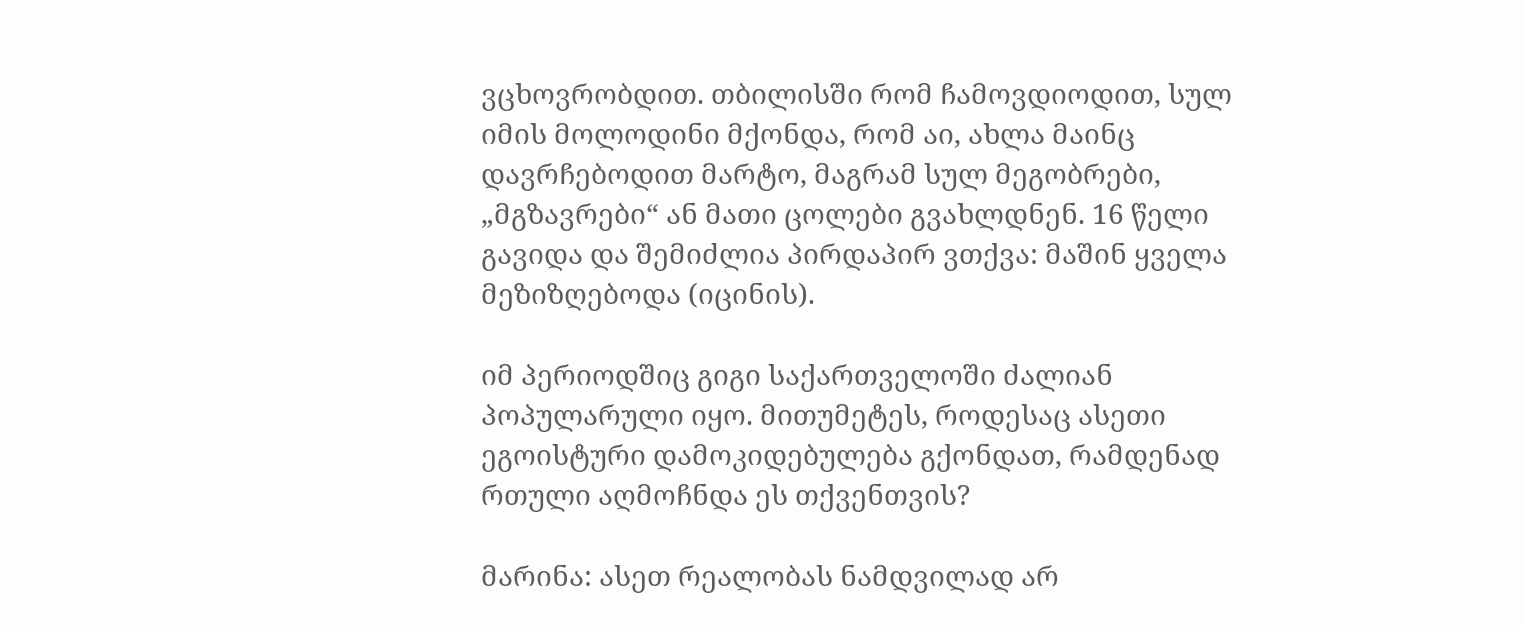ვცხოვრობდით. თბილისში რომ ჩამოვდიოდით, სულ იმის მოლოდინი მქონდა, რომ აი, ახლა მაინც დავრჩებოდით მარტო, მაგრამ სულ მეგობრები, „მგზავრები“ ან მათი ცოლები გვახლდნენ. 16 წელი გავიდა და შემიძლია პირდაპირ ვთქვა: მაშინ ყველა მეზიზღებოდა (იცინის).

იმ პერიოდშიც გიგი საქართველოში ძალიან პოპულარული იყო. მითუმეტეს, როდესაც ასეთი ეგოისტური დამოკიდებულება გქონდათ, რამდენად რთული აღმოჩნდა ეს თქვენთვის?

მარინა: ასეთ რეალობას ნამდვილად არ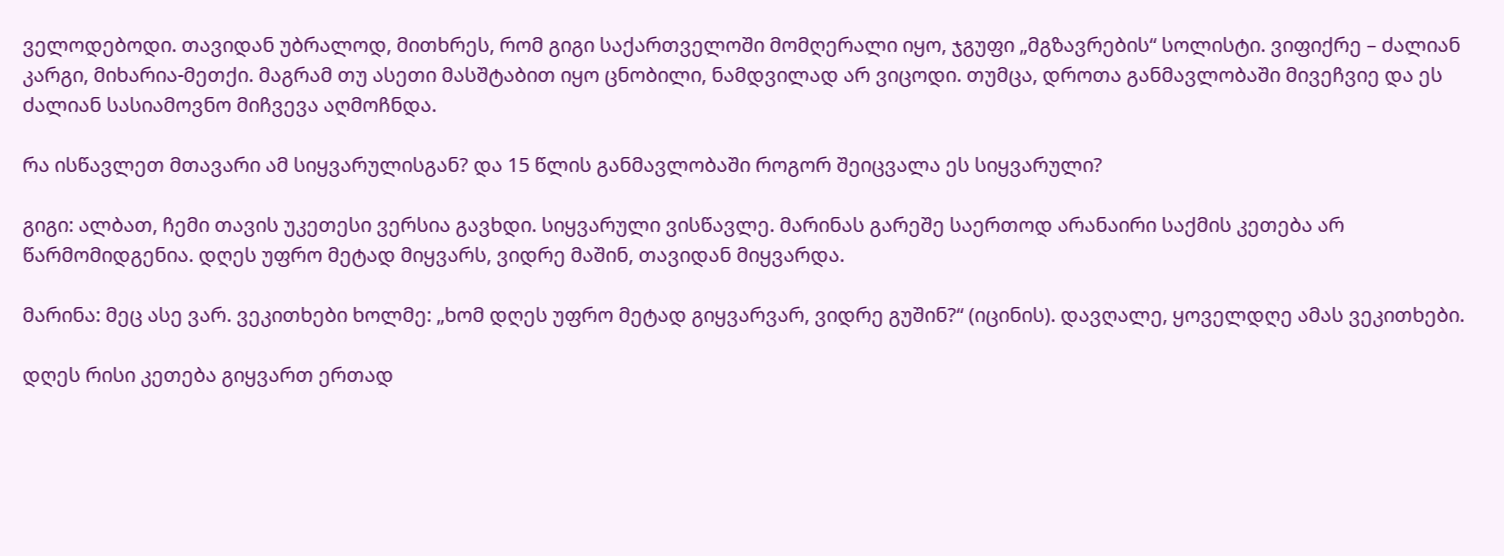ველოდებოდი. თავიდან უბრალოდ, მითხრეს, რომ გიგი საქართველოში მომღერალი იყო, ჯგუფი „მგზავრების“ სოლისტი. ვიფიქრე – ძალიან კარგი, მიხარია-მეთქი. მაგრამ თუ ასეთი მასშტაბით იყო ცნობილი, ნამდვილად არ ვიცოდი. თუმცა, დროთა განმავლობაში მივეჩვიე და ეს ძალიან სასიამოვნო მიჩვევა აღმოჩნდა.

რა ისწავლეთ მთავარი ამ სიყვარულისგან? და 15 წლის განმავლობაში როგორ შეიცვალა ეს სიყვარული?

გიგი: ალბათ, ჩემი თავის უკეთესი ვერსია გავხდი. სიყვარული ვისწავლე. მარინას გარეშე საერთოდ არანაირი საქმის კეთება არ წარმომიდგენია. დღეს უფრო მეტად მიყვარს, ვიდრე მაშინ, თავიდან მიყვარდა.

მარინა: მეც ასე ვარ. ვეკითხები ხოლმე: „ხომ დღეს უფრო მეტად გიყვარვარ, ვიდრე გუშინ?“ (იცინის). დავღალე, ყოველდღე ამას ვეკითხები.

დღეს რისი კეთება გიყვართ ერთად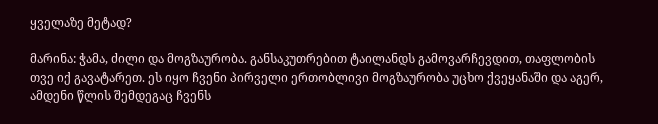ყველაზე მეტად?

მარინა: ჭამა, ძილი და მოგზაურობა. განსაკუთრებით ტაილანდს გამოვარჩევდით, თაფლობის თვე იქ გავატარეთ. ეს იყო ჩვენი პირველი ერთობლივი მოგზაურობა უცხო ქვეყანაში და აგერ, ამდენი წლის შემდეგაც ჩვენს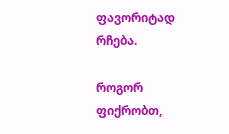ფავორიტად რჩება.

როგორ ფიქრობთ,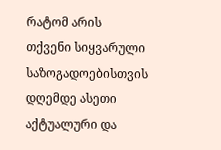რატომ არის თქვენი სიყვარული საზოგადოებისთვის დღემდე ასეთი აქტუალური და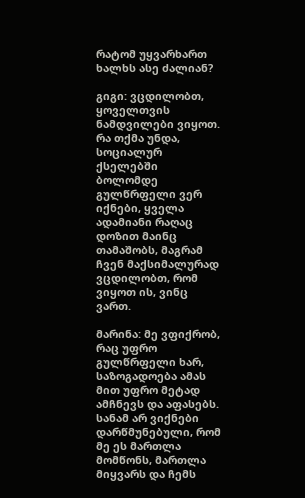რატომ უყვარხართ ხალხს ასე ძალიან?

გიგი: ვცდილობთ, ყოველთვის ნამდვილები ვიყოთ. რა თქმა უნდა, სოციალურ ქსელებში ბოლომდე გულწრფელი ვერ იქნები, ყველა ადამიანი რაღაც დოზით მაინც თამაშობს, მაგრამ ჩვენ მაქსიმალურად ვცდილობთ, რომ ვიყოთ ის, ვინც ვართ.

მარინა: მე ვფიქრობ, რაც უფრო გულწრფელი ხარ, საზოგადოება ამას მით უფრო მეტად ამჩნევს და აფასებს. სანამ არ ვიქნები დარწმუნებული, რომ მე ეს მართლა მომწონს, მართლა მიყვარს და ჩემს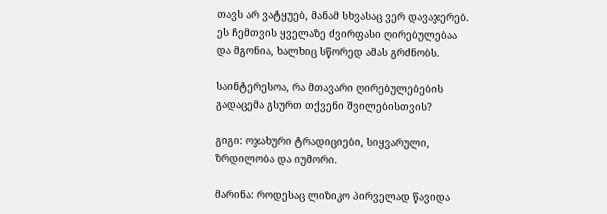თავს არ ვატყუებ, მანამ სხვასაც ვერ დავაჯერებ. ეს ჩემთვის ყველაზე ძვირფასი ღირებულებაა და მგონია, ხალხიც სწორედ ამას გრძნობს.

საინტერესოა, რა მთავარი ღირებულებების გადაცემა გსურთ თქვენი შვილებისთვის?

გიგი: ოჯახური ტრადიციები, სიყვარული, ზრდილობა და იუმორი.

მარინა: როდესაც ლიზიკო პირველად წავიდა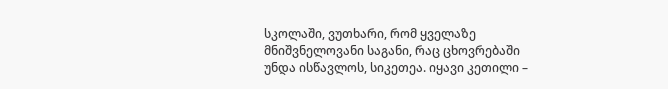სკოლაში, ვუთხარი, რომ ყველაზე მნიშვნელოვანი საგანი, რაც ცხოვრებაში უნდა ისწავლოს, სიკეთეა. იყავი კეთილი –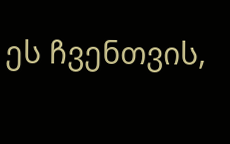ეს ჩვენთვის,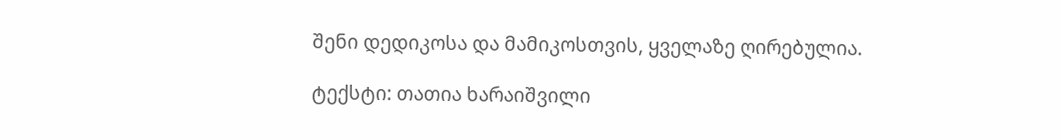შენი დედიკოსა და მამიკოსთვის, ყველაზე ღირებულია.

ტექსტი: თათია ხარაიშვილი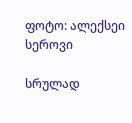ფოტო: ალექსეი სეროვი

სრულად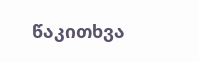წაკითხვა